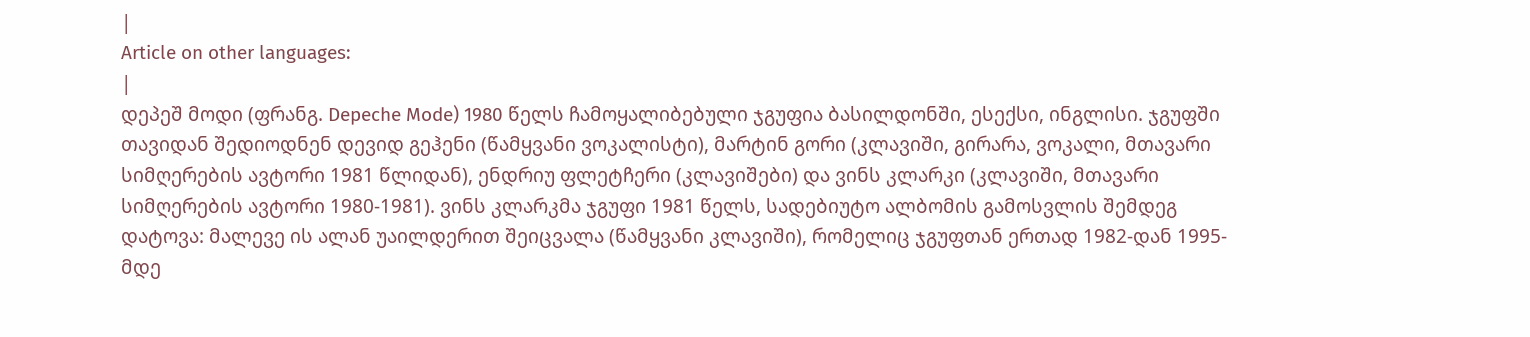|
Article on other languages:
|
დეპეშ მოდი (ფრანგ. Depeche Mode) 1980 წელს ჩამოყალიბებული ჯგუფია ბასილდონში, ესექსი, ინგლისი. ჯგუფში თავიდან შედიოდნენ დევიდ გეჰენი (წამყვანი ვოკალისტი), მარტინ გორი (კლავიში, გირარა, ვოკალი, მთავარი სიმღერების ავტორი 1981 წლიდან), ენდრიუ ფლეტჩერი (კლავიშები) და ვინს კლარკი (კლავიში, მთავარი სიმღერების ავტორი 1980-1981). ვინს კლარკმა ჯგუფი 1981 წელს, სადებიუტო ალბომის გამოსვლის შემდეგ დატოვა: მალევე ის ალან უაილდერით შეიცვალა (წამყვანი კლავიში), რომელიც ჯგუფთან ერთად 1982-დან 1995-მდე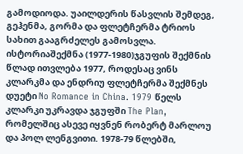გამოდიოდა. უაილდერის წასვლის შემდეგ, გეჰენმა, გორმა და ფლეტჩერმა ტრიოს სახით გააგრძელეს გამოსვლა.
ისტორიაშექმნა (1977-1980)ჯგუფის შექმნის წლად ითვლება 1977, როდესაც ვინს კლარკმა და ენდრიუ ფლეტჩერმა შექმნეს დუეტი No Romance in China. 1979 წელს კლარკი უკრავდა ჯგუფში The Plan, რომელშიც ასევე იყვნენ რობერტ მარლოუ და პოლ ლენგვითი. 1978-79 წლებში,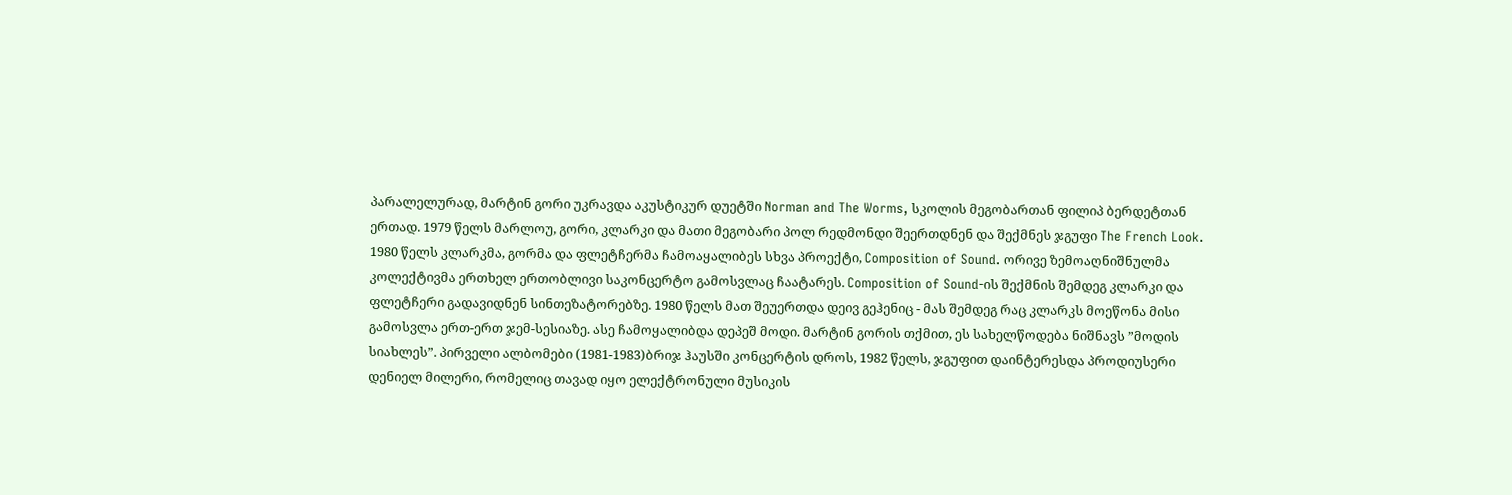პარალელურად, მარტინ გორი უკრავდა აკუსტიკურ დუეტში Norman and The Worms, სკოლის მეგობართან ფილიპ ბერდეტთან ერთად. 1979 წელს მარლოუ, გორი, კლარკი და მათი მეგობარი პოლ რედმონდი შეერთდნენ და შექმნეს ჯგუფი The French Look. 1980 წელს კლარკმა, გორმა და ფლეტჩერმა ჩამოაყალიბეს სხვა პროექტი, Composition of Sound. ორივე ზემოაღნიშნულმა კოლექტივმა ერთხელ ერთობლივი საკონცერტო გამოსვლაც ჩაატარეს. Composition of Sound-ის შექმნის შემდეგ კლარკი და ფლეტჩერი გადავიდნენ სინთეზატორებზე. 1980 წელს მათ შეუერთდა დეივ გეჰენიც - მას შემდეგ რაც კლარკს მოეწონა მისი გამოსვლა ერთ-ერთ ჯემ-სესიაზე. ასე ჩამოყალიბდა დეპეშ მოდი. მარტინ გორის თქმით, ეს სახელწოდება ნიშნავს ”მოდის სიახლეს”. პირველი ალბომები (1981-1983)ბრიჯ ჰაუსში კონცერტის დროს, 1982 წელს, ჯგუფით დაინტერესდა პროდიუსერი დენიელ მილერი, რომელიც თავად იყო ელექტრონული მუსიკის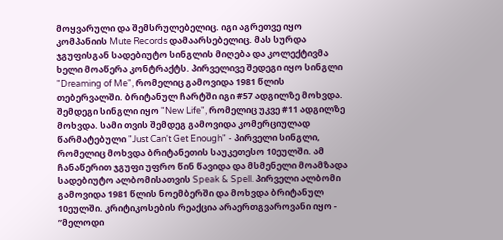მოყვარული და შემსრულებელიც. იგი აგრეთვე იყო კომპანიის Mute Records დამაარსებელიც. მას სურდა ჯგუფისგან სადებიუტო სინგლის მიღება და კოლექტივმა ხელი მოაწერა კონტრაქტს. პირველივე შედეგი იყო სინგლი "Dreaming of Me", რომელიც გამოვიდა 1981 წლის თებერვალში. ბრიტანულ ჩარტში იგი #57 ადგილზე მოხვდა. შემდეგი სინგლი იყო "New Life", რომელიც უკვე #11 ადგილზე მოხვდა. სამი თვის შემდეგ გამოვიდა კომერციულად წარმატებული "Just Can't Get Enough" - პირველი სინგლი, რომელიც მოხვდა ბრიტანეთის საუკეთესო 10ეულში. ამ ჩანაწერით ჯგუფი უფრო წინ წავიდა და მსმენელი მოამზადა სადებიუტო ალბომისათვის Speak & Spell. პირველი ალბომი გამოვიდა 1981 წლის ნოემბერში და მოხვდა ბრიტანულ 10ეულში. კრიტიკოსების რეაქცია არაერთგვაროვანი იყო - ”მელოდი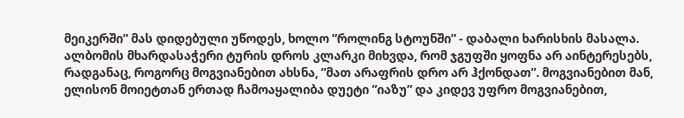მეიკერში” მას დიდებული უწოდეს, ხოლო ”როლინგ სტოუნში” - დაბალი ხარისხის მასალა. ალბომის მხარდასაჭერი ტურის დროს კლარკი მიხვდა, რომ ჯგუფში ყოფნა არ აინტერესებს, რადგანაც, როგორც მოგვიანებით ახსნა, ”მათ არაფრის დრო არ ჰქონდათ”. მოგვიანებით მან, ელისონ მოიეტთან ერთად ჩამოაყალიბა დუეტი ”იაზუ” და კიდევ უფრო მოგვიანებით,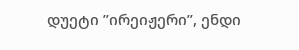დუეტი ”ირეიჟერი”, ენდი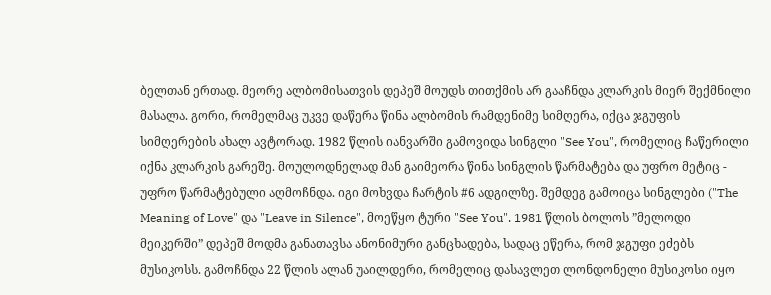ბელთან ერთად. მეორე ალბომისათვის დეპეშ მოუდს თითქმის არ გააჩნდა კლარკის მიერ შექმნილი მასალა. გორი, რომელმაც უკვე დაწერა წინა ალბომის რამდენიმე სიმღერა, იქცა ჯგუფის სიმღერების ახალ ავტორად. 1982 წლის იანვარში გამოვიდა სინგლი "See You", რომელიც ჩაწერილი იქნა კლარკის გარეშე. მოულოდნელად მან გაიმეორა წინა სინგლის წარმატება და უფრო მეტიც - უფრო წარმატებული აღმოჩნდა. იგი მოხვდა ჩარტის #6 ადგილზე. შემდეგ გამოიცა სინგლები ("The Meaning of Love" და "Leave in Silence", მოეწყო ტური "See You". 1981 წლის ბოლოს ”მელოდი მეიკერში” დეპეშ მოდმა განათავსა ანონიმური განცხადება, სადაც ეწერა, რომ ჯგუფი ეძებს მუსიკოსს. გამოჩნდა 22 წლის ალან უაილდერი, რომელიც დასავლეთ ლონდონელი მუსიკოსი იყო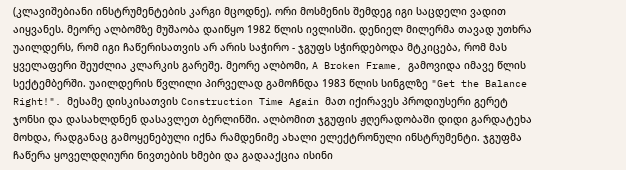(კლავიშებიანი ინსტრუმენტების კარგი მცოდნე). ორი მოსმენის შემდეგ იგი საცდელი ვადით აიყვანეს. მეორე ალბომზე მუშაობა დაიწყო 1982 წლის ივლისში. დენიელ მილერმა თავად უთხრა უაილდერს, რომ იგი ჩაწერისათვის არ არის საჭირო - ჯგუფს სჭირდებოდა მტკიცება, რომ მას ყველაფერი შეუძლია კლარკის გარეშე. მეორე ალბომი, A Broken Frame, გამოვიდა იმავე წლის სექტემბერში. უაილდერის წვლილი პირველად გამოჩნდა 1983 წლის სინგლზე "Get the Balance Right!". მესამე დისკისათვის Construction Time Again მათ იქირავეს პროდიუსერი გერეტ ჯონსი და დასახლდნენ დასავლეთ ბერლინში. ალბომით ჯგუფის ჟღერადობაში დიდი გარდატეხა მოხდა, რადგანაც გამოყენებული იქნა რამდენიმე ახალი ელექტრონული ინსტრუმენტი. ჯგუფმა ჩაწერა ყოველდღიური ნივთების ხმები და გადააქცია ისინი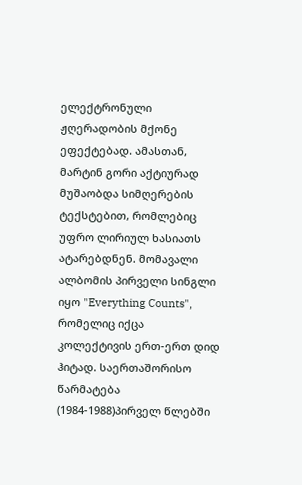ელექტრონული ჟღერადობის მქონე ეფექტებად. ამასთან, მარტინ გორი აქტიურად მუშაობდა სიმღერების ტექსტებით, რომლებიც უფრო ლირიულ ხასიათს ატარებდნენ. მომავალი ალბომის პირველი სინგლი იყო "Everything Counts", რომელიც იქცა კოლექტივის ერთ-ერთ დიდ ჰიტად. საერთაშორისო წარმატება (1984-1988)პირველ წლებში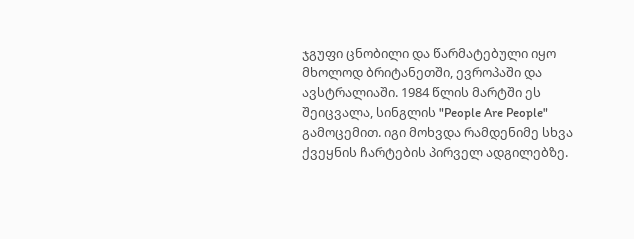ჯგუფი ცნობილი და წარმატებული იყო მხოლოდ ბრიტანეთში, ევროპაში და ავსტრალიაში. 1984 წლის მარტში ეს შეიცვალა, სინგლის "People Are People" გამოცემით. იგი მოხვდა რამდენიმე სხვა ქვეყნის ჩარტების პირველ ადგილებზე.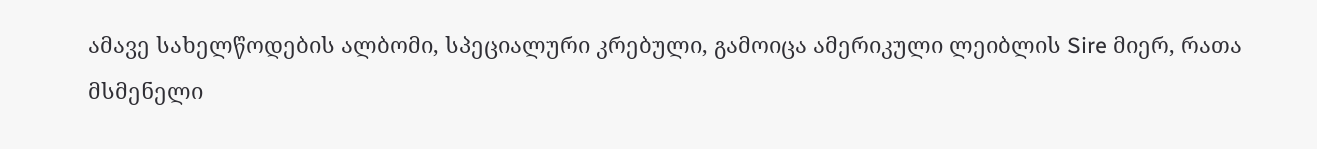ამავე სახელწოდების ალბომი, სპეციალური კრებული, გამოიცა ამერიკული ლეიბლის Sire მიერ, რათა მსმენელი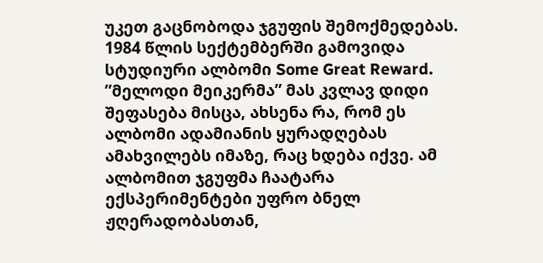უკეთ გაცნობოდა ჯგუფის შემოქმედებას. 1984 წლის სექტემბერში გამოვიდა სტუდიური ალბომი Some Great Reward. ”მელოდი მეიკერმა” მას კვლავ დიდი შეფასება მისცა, ახსენა რა, რომ ეს ალბომი ადამიანის ყურადღებას ამახვილებს იმაზე, რაც ხდება იქვე. ამ ალბომით ჯგუფმა ჩაატარა ექსპერიმენტები უფრო ბნელ ჟღერადობასთან,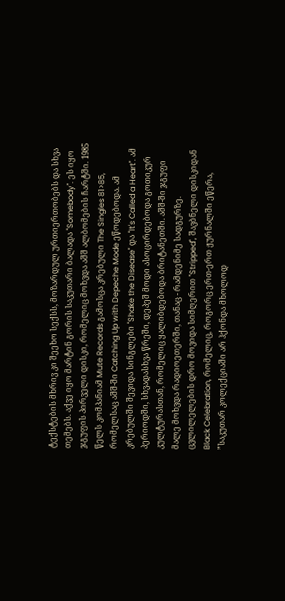ტექსტების მხრივ კი შეეხო სექსს, მოზარდულ ურთიერთობებს და სხვა თემებს. აქვე იყო მარტინ გორის საკუთარი ბალადა "Somebody". ეს იყო ჯგუფის პირველი დისკი, რომელიც მოხვდა აშშ ალბომების ჩარტში. 1985 წელს კომპანიამ Mute Records გამოსცა კრებული The Singles 81>85, რომელსაც აშშ-ში Catching Up with Depeche Mode ეწოდებოდა. ამ კრებულში შევიდა სინგლები "Shake the Disease" და "It's Called a Heart". ამ პერიოდში, სხვადასხვა წრეში, დეპეშ მოდი ასოცირდებოდა გოთიკურ კულტურასთან, რომელიც ყალიბდებოდა ბრიტანეთში. აშშ-ში ჯგუფი მალე მოხვდა რადიოეთერში, თანაც - რამდენიმე სადგურზე. ცვლილელების დრო მოვიდა სიმღერით "Stripped", შავბნელი დისკიდან Black Celebration, რომელიც, როგორც ერთ-ერთ ჟურნალში ეწერა, ”საკუთარ კოლექციაში არ ჰქონდა მხოლოდ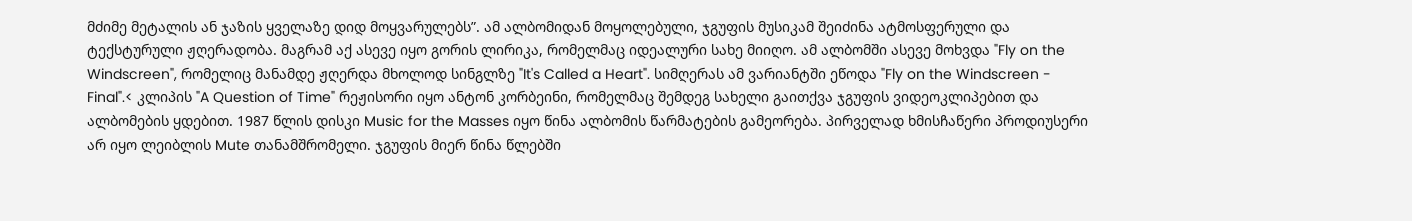მძიმე მეტალის ან ჯაზის ყველაზე დიდ მოყვარულებს”. ამ ალბომიდან მოყოლებული, ჯგუფის მუსიკამ შეიძინა ატმოსფერული და ტექსტურული ჟღერადობა. მაგრამ აქ ასევე იყო გორის ლირიკა, რომელმაც იდეალური სახე მიიღო. ამ ალბომში ასევე მოხვდა "Fly on the Windscreen", რომელიც მანამდე ჟღერდა მხოლოდ სინგლზე "It's Called a Heart". სიმღერას ამ ვარიანტში ეწოდა "Fly on the Windscreen - Final".< კლიპის "A Question of Time" რეჟისორი იყო ანტონ კორბეინი, რომელმაც შემდეგ სახელი გაითქვა ჯგუფის ვიდეოკლიპებით და ალბომების ყდებით. 1987 წლის დისკი Music for the Masses იყო წინა ალბომის წარმატების გამეორება. პირველად ხმისჩაწერი პროდიუსერი არ იყო ლეიბლის Mute თანამშრომელი. ჯგუფის მიერ წინა წლებში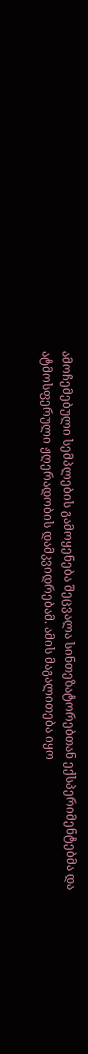ამოჩემებული სემპლების გამოყენება შეცვალა სინთეზატორებთან ექსპერიმენტებმა და ატმოსფერული ჟღერადობის დამკვიდრებამ. ამის მაგალითება იყო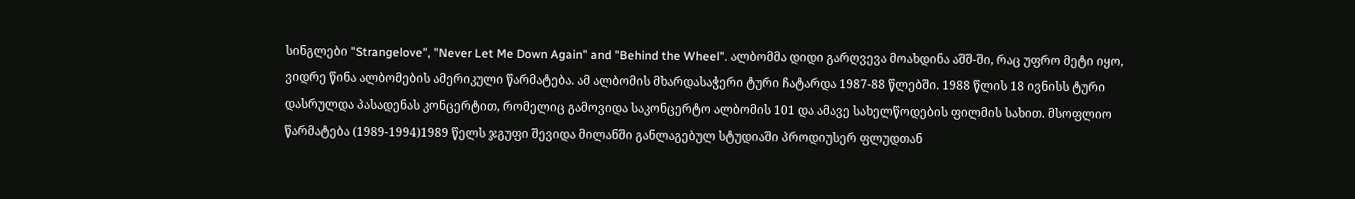სინგლები "Strangelove", "Never Let Me Down Again" and "Behind the Wheel". ალბომმა დიდი გარღვევა მოახდინა აშშ-ში, რაც უფრო მეტი იყო, ვიდრე წინა ალბომების ამერიკული წარმატება. ამ ალბომის მხარდასაჭერი ტური ჩატარდა 1987-88 წლებში. 1988 წლის 18 ივნისს ტური დასრულდა პასადენას კონცერტით, რომელიც გამოვიდა საკონცერტო ალბომის 101 და ამავე სახელწოდების ფილმის სახით. მსოფლიო წარმატება (1989-1994)1989 წელს ჯგუფი შევიდა მილანში განლაგებულ სტუდიაში პროდიუსერ ფლუდთან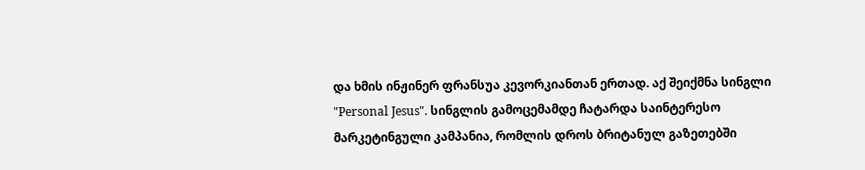და ხმის ინჟინერ ფრანსუა კევორკიანთან ერთად. აქ შეიქმნა სინგლი "Personal Jesus". სინგლის გამოცემამდე ჩატარდა საინტერესო მარკეტინგული კამპანია, რომლის დროს ბრიტანულ გაზეთებში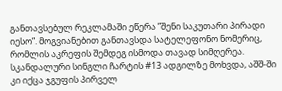განთავსებულ რეკლამაში ეწერა ”შენი საკუთარი პირადი იესო”. მოგვიანებით განთავსდა სატელეფონო ნომერიც, რომლის აკრეფის შემდეგ ისმოდა თავად სიმღერეა. სკანდალური სინგლი ჩარტის #13 ადგილზე მოხვდა, აშშ-ში კი იქცა ჯგუფის პირველ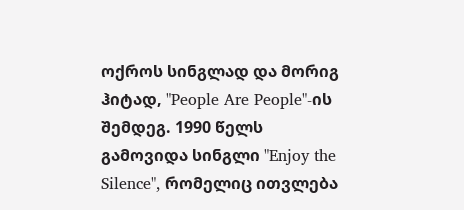ოქროს სინგლად და მორიგ ჰიტად, "People Are People"-ის შემდეგ. 1990 წელს გამოვიდა სინგლი "Enjoy the Silence", რომელიც ითვლება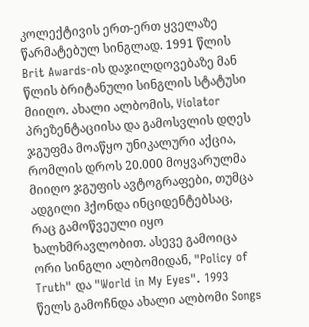კოლექტივის ერთ-ერთ ყველაზე წარმატებულ სინგლად. 1991 წლის Brit Awards-ის დაჯილდოვებაზე მან წლის ბრიტანული სინგლის სტატუსი მიიღო. ახალი ალბომის, Violator პრეზენტაციისა და გამოსვლის დღეს ჯგუფმა მოაწყო უნიკალური აქცია, რომლის დროს 20.000 მოყვარულმა მიიღო ჯგუფის ავტოგრაფები, თუმცა ადგილი ჰქონდა ინციდენტებსაც, რაც გამოწვეული იყო ხალხმრავლობით. ასევე გამოიცა ორი სინგლი ალბომიდან, "Policy of Truth" და "World in My Eyes". 1993 წელს გამოჩნდა ახალი ალბომი Songs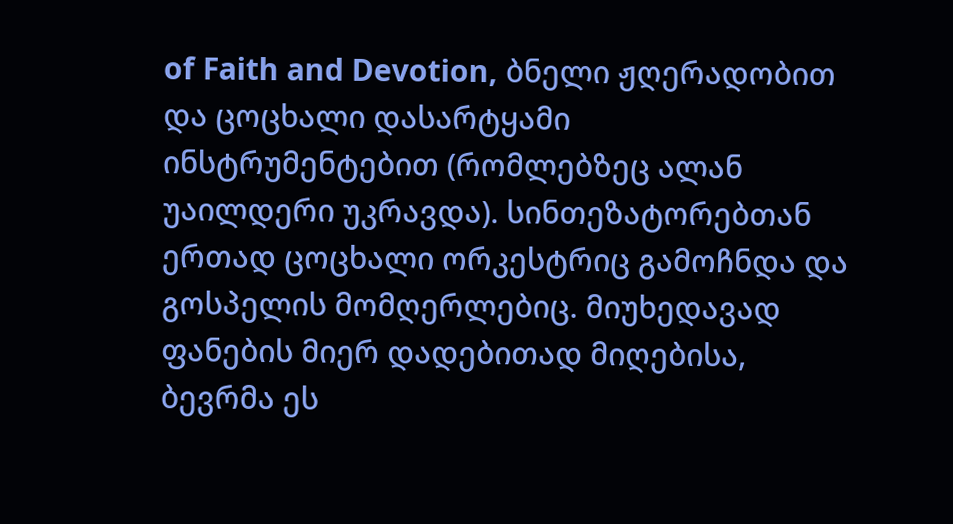of Faith and Devotion, ბნელი ჟღერადობით და ცოცხალი დასარტყამი ინსტრუმენტებით (რომლებზეც ალან უაილდერი უკრავდა). სინთეზატორებთან ერთად ცოცხალი ორკესტრიც გამოჩნდა და გოსპელის მომღერლებიც. მიუხედავად ფანების მიერ დადებითად მიღებისა, ბევრმა ეს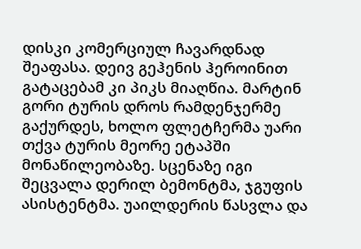დისკი კომერციულ ჩავარდნად შეაფასა. დეივ გეჰენის ჰეროინით გატაცებამ კი პიკს მიაღწია. მარტინ გორი ტურის დროს რამდენჯერმე გაქურდეს, ხოლო ფლეტჩერმა უარი თქვა ტურის მეორე ეტაპში მონაწილეობაზე. სცენაზე იგი შეცვალა დერილ ბემონტმა, ჯგუფის ასისტენტმა. უაილდერის წასვლა და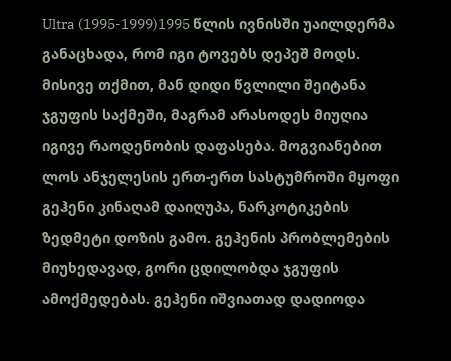Ultra (1995-1999)1995 წლის ივნისში უაილდერმა განაცხადა, რომ იგი ტოვებს დეპეშ მოდს. მისივე თქმით, მან დიდი წვლილი შეიტანა ჯგუფის საქმეში, მაგრამ არასოდეს მიუღია იგივე რაოდენობის დაფასება. მოგვიანებით ლოს ანჯელესის ერთ-ერთ სასტუმროში მყოფი გეჰენი კინაღამ დაიღუპა, ნარკოტიკების ზედმეტი დოზის გამო. გეჰენის პრობლემების მიუხედავად, გორი ცდილობდა ჯგუფის ამოქმედებას. გეჰენი იშვიათად დადიოდა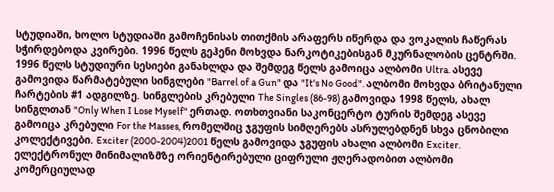სტუდიაში, ხოლო სტუდიაში გამოჩენისას თითქმის არაფერს იწერდა და ვოკალის ჩაწერას სჭირდებოდა კვირები. 1996 წელს გეჰენი მოხვდა ნარკოტიკებისგან მკურნალობის ცენტრში. 1996 წელს სტუდიური სესიები განახლდა და შემდეგ წელს გამოიცა ალბომი Ultra. ასევე გამოვიდა წარმატებული სინგლები "Barrel of a Gun" და "It's No Good". ალბომი მოხვდა ბრიტანული ჩარტების #1 ადგილზე. სინგლების კრებული The Singles (86-98) გამოვიდა 1998 წელს, ახალ სინგლთან "Only When I Lose Myself" ერთად. ოთხთვიანი საკონცერტო ტურის შემდეგ ასევე გამოიცა კრებული For the Masses, რომელშიც ჯგუფის სიმღერებს ასრულებდნენ სხვა ცნობილი კოლექტივები. Exciter (2000-2004)2001 წელს გამოვიდა ჯგუფის ახალი ალბომი Exciter. ელექტრონულ მინიმალიზმზე ორიენტირებული ციფრული ჟღერადობით ალბომი კომერციულად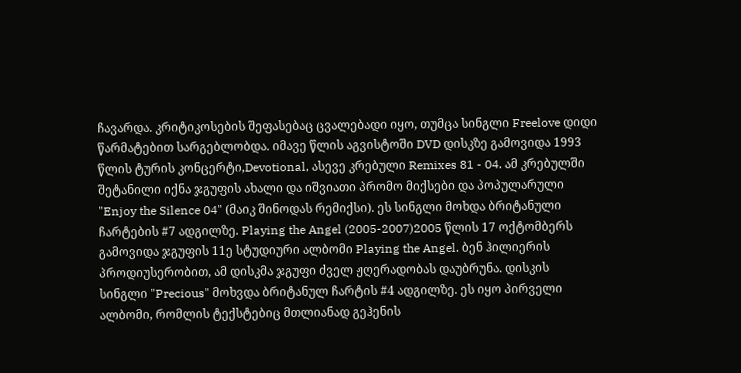ჩავარდა. კრიტიკოსების შეფასებაც ცვალებადი იყო, თუმცა სინგლი Freelove დიდი წარმატებით სარგებლობდა. იმავე წლის აგვისტოში DVD დისკზე გამოვიდა 1993 წლის ტურის კონცერტი,Devotional, ასევე კრებული Remixes 81 - 04. ამ კრებულში შეტანილი იქნა ჯგუფის ახალი და იშვიათი პრომო მიქსები და პოპულარული "Enjoy the Silence 04" (მაიკ შინოდას რემიქსი). ეს სინგლი მოხდა ბრიტანული ჩარტების #7 ადგილზე. Playing the Angel (2005-2007)2005 წლის 17 ოქტომბერს გამოვიდა ჯგუფის 11ე სტუდიური ალბომი Playing the Angel. ბენ ჰილიერის პროდიუსერობით, ამ დისკმა ჯგუფი ძველ ჟღერადობას დაუბრუნა. დისკის სინგლი "Precious" მოხვდა ბრიტანულ ჩარტის #4 ადგილზე. ეს იყო პირველი ალბომი, რომლის ტექსტებიც მთლიანად გეჰენის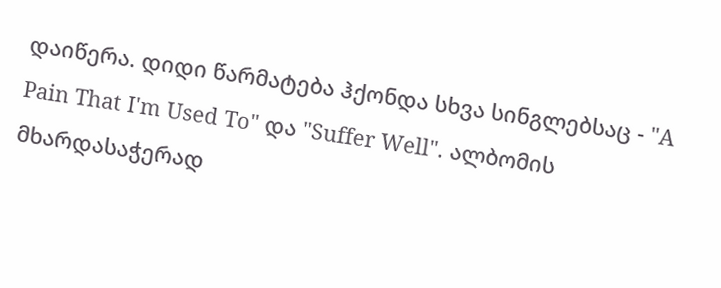დაიწერა. დიდი წარმატება ჰქონდა სხვა სინგლებსაც - "A Pain That I'm Used To" და "Suffer Well". ალბომის მხარდასაჭერად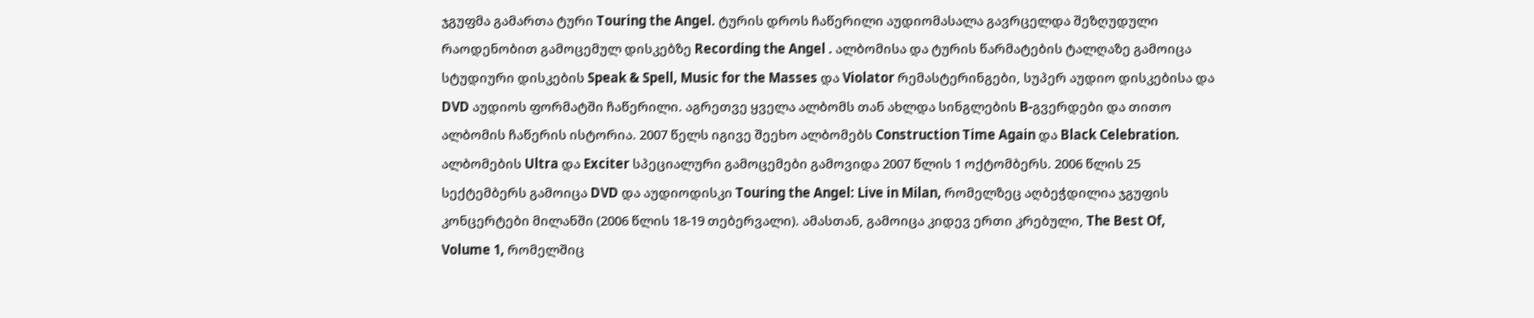ჯგუფმა გამართა ტური Touring the Angel. ტურის დროს ჩაწერილი აუდიომასალა გავრცელდა შეზღუდული რაოდენობით გამოცემულ დისკებზე Recording the Angel . ალბომისა და ტურის წარმატების ტალღაზე გამოიცა სტუდიური დისკების Speak & Spell, Music for the Masses და Violator რემასტერინგები, სუპერ აუდიო დისკებისა და DVD აუდიოს ფორმატში ჩაწერილი. აგრეთვე ყველა ალბომს თან ახლდა სინგლების B-გვერდები და თითო ალბომის ჩაწერის ისტორია. 2007 წელს იგივე შეეხო ალბომებს Construction Time Again და Black Celebration. ალბომების Ultra და Exciter სპეციალური გამოცემები გამოვიდა 2007 წლის 1 ოქტომბერს. 2006 წლის 25 სექტემბერს გამოიცა DVD და აუდიოდისკი Touring the Angel: Live in Milan, რომელზეც აღბეჭდილია ჯგუფის კონცერტები მილანში (2006 წლის 18-19 თებერვალი). ამასთან, გამოიცა კიდევ ერთი კრებული, The Best Of, Volume 1, რომელშიც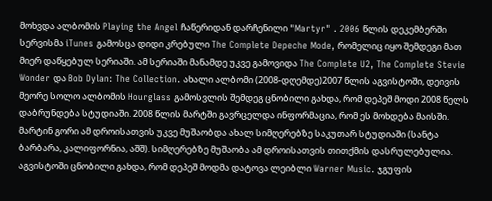მოხვდა ალბომის Playing the Angel ჩაწერიდან დარჩენილი "Martyr" . 2006 წლის დეკემბერში სერვისმა iTunes გამოსცა დიდი კრებული The Complete Depeche Mode, რომელიც იყო შემდეგი მათ მიერ დაწყებულ სერიაში. ამ სერიაში მანამდე უკვე გამოვიდა The Complete U2, The Complete Stevie Wonder და Bob Dylan: The Collection. ახალი ალბომი (2008-დღემდე)2007 წლის აგვისტოში, დეივის მეორე სოლო ალბომის Hourglass გამოსვლის შემდეგ ცნობილი გახდა, რომ დეპეშ მოდი 2008 წელს დაბრუნდება სტუდიაში. 2008 წლის მარტში გავრცელდა ინფორმაცია, რომ ეს მოხდება მაისში. მარტინ გორი ამ დროისათვის უკვე მუშაობდა ახალ სიმღერებზე საკუთარ სტუდიაში (სანტა ბარბარა, კალიფორნია, აშშ). სიმღერებზე მუშაობა ამ დროისათვის თითქმის დასრულებულია. აგვისტოში ცნობილი გახდა, რომ დეპეშ მოდმა დატოვა ლეიბლი Warner Music. ჯგუფის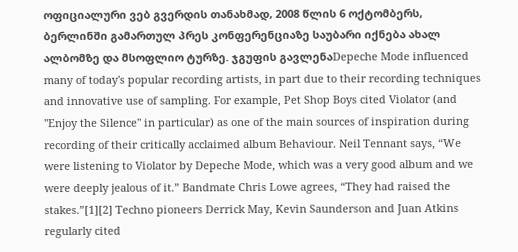ოფიციალური ვებ გვერდის თანახმად, 2008 წლის 6 ოქტომბერს, ბერლინში გამართულ პრეს კონფერენციაზე საუბარი იქნება ახალ ალბომზე და მსოფლიო ტურზე. ჯგუფის გავლენაDepeche Mode influenced many of today's popular recording artists, in part due to their recording techniques and innovative use of sampling. For example, Pet Shop Boys cited Violator (and "Enjoy the Silence" in particular) as one of the main sources of inspiration during recording of their critically acclaimed album Behaviour. Neil Tennant says, “We were listening to Violator by Depeche Mode, which was a very good album and we were deeply jealous of it.” Bandmate Chris Lowe agrees, “They had raised the stakes.”[1][2] Techno pioneers Derrick May, Kevin Saunderson and Juan Atkins regularly cited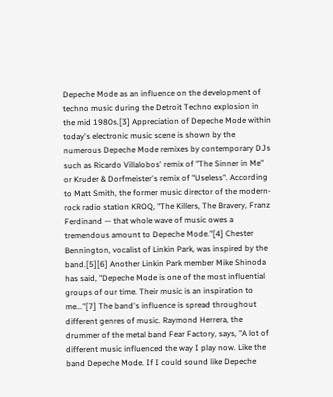Depeche Mode as an influence on the development of techno music during the Detroit Techno explosion in the mid 1980s.[3] Appreciation of Depeche Mode within today's electronic music scene is shown by the numerous Depeche Mode remixes by contemporary DJs such as Ricardo Villalobos' remix of "The Sinner in Me" or Kruder & Dorfmeister's remix of "Useless". According to Matt Smith, the former music director of the modern-rock radio station KROQ, "The Killers, The Bravery, Franz Ferdinand — that whole wave of music owes a tremendous amount to Depeche Mode."[4] Chester Bennington, vocalist of Linkin Park, was inspired by the band.[5][6] Another Linkin Park member Mike Shinoda has said, "Depeche Mode is one of the most influential groups of our time. Their music is an inspiration to me..."[7] The band's influence is spread throughout different genres of music. Raymond Herrera, the drummer of the metal band Fear Factory, says, "A lot of different music influenced the way I play now. Like the band Depeche Mode. If I could sound like Depeche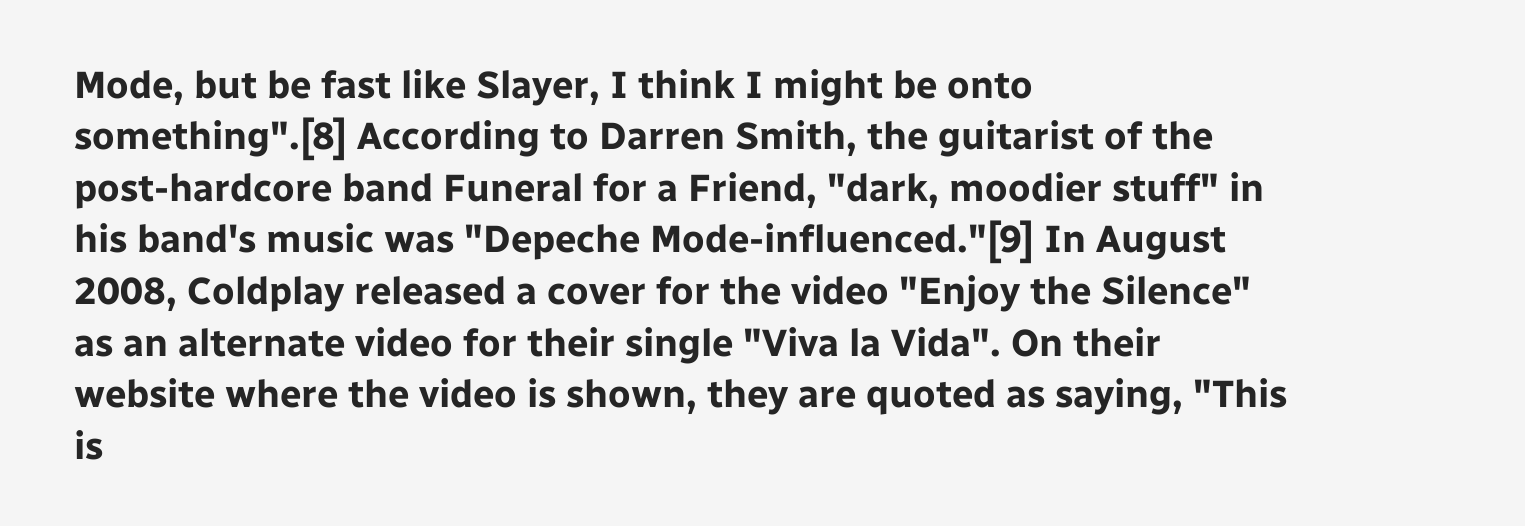Mode, but be fast like Slayer, I think I might be onto something".[8] According to Darren Smith, the guitarist of the post-hardcore band Funeral for a Friend, "dark, moodier stuff" in his band's music was "Depeche Mode-influenced."[9] In August 2008, Coldplay released a cover for the video "Enjoy the Silence" as an alternate video for their single "Viva la Vida". On their website where the video is shown, they are quoted as saying, "This is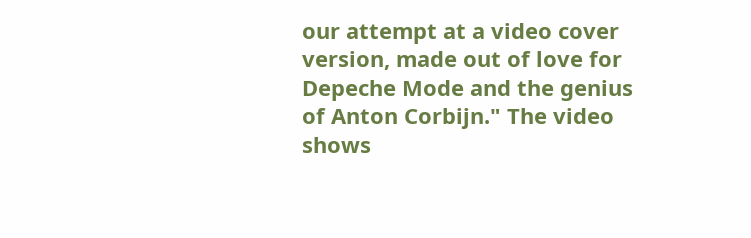our attempt at a video cover version, made out of love for Depeche Mode and the genius of Anton Corbijn." The video shows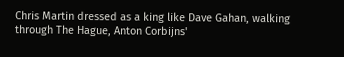Chris Martin dressed as a king like Dave Gahan, walking through The Hague, Anton Corbijns'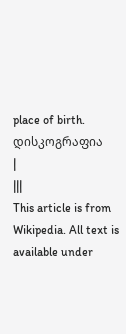place of birth. დისკოგრაფია
|
|||
This article is from Wikipedia. All text is available under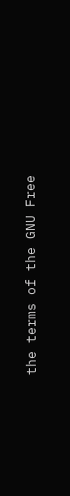the terms of the GNU Free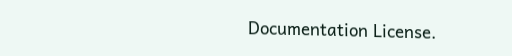Documentation License.